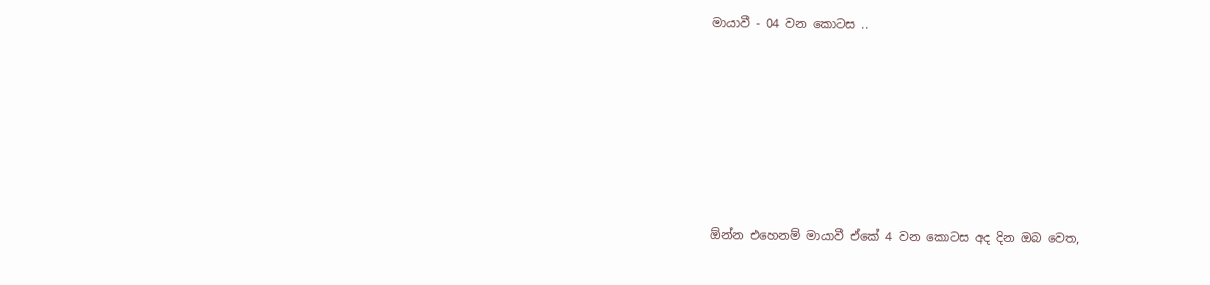මායාවී - 04 වන කොටස ..







ඕන්න එහෙනම් මායාවී ඒකේ 4 වන කොටස අද දින ඔබ වෙත,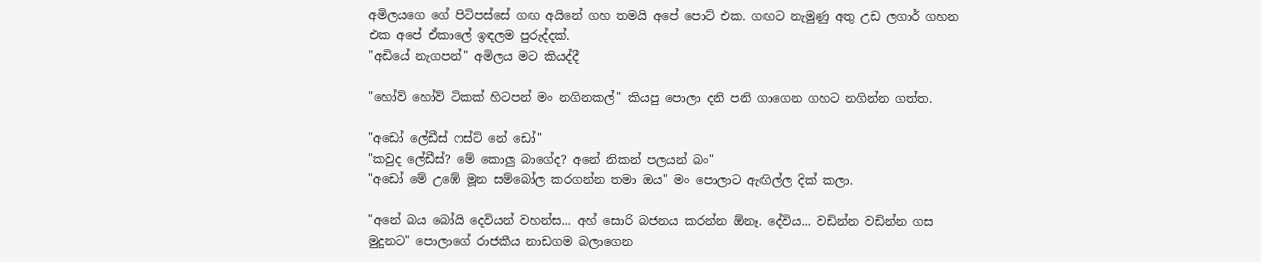අමිලයගෙ ගේ පිටිපස්සේ ගඟ අයිනේ ගහ තමයි අපේ පොට් එක. ගඟට නැමුණු අතු උඩ ලගාර් ගහන එක අපේ ඒකාලේ ඉඳලම පුරුද්දක්.
"අඩියේ නැගපන්" අමිලය මට කියද්දී

"හෝව් හෝව් ටිකක් හිටපන් මං නගිනකල්" කියපු පොලා දනි පනි ගාගෙන ගහට නගින්න ගත්ත.

"අඩෝ ලේඩීස් ෆස්ට් නේ ඩෝ"
"කවුද ලේඩීස්? මේ කොලු බාගේද? අනේ නිකන් පලයන් බං"
"අඩෝ මේ උඹේ මූන සම්බෝල කරගන්න තමා ඔය" මං පොලාට ඇඟිල්ල දික් කලා.

"අනේ බය බෝයි දෙවියන් වහන්ස... අහ් සොරි බජනය කරන්න ඕනෑ. දේවිය... වඩින්න වඩින්න ගස මුදුනට" පොලාගේ රාජකීය නාඩගම බලාගෙන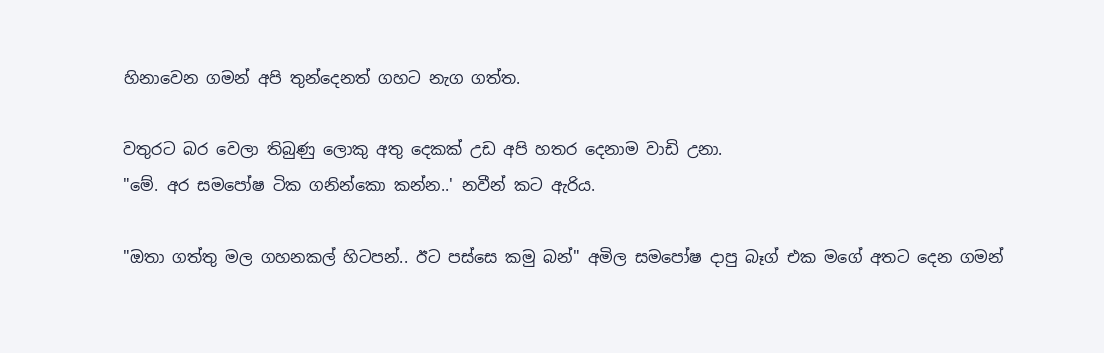හිනාවෙන ගමන් අපි තුන්දෙනත් ගහට නැග ගත්ත.

වතුරට බර වෙලා තිබුණු ලොකු අතු දෙකක් උඩ අපි හතර දෙනාම වාඩි උනා.
"මේ. අර සමපෝෂ ටික ගනින්කො කන්න..' නවීන් කට ඇරිය.

"ඔතා ගත්තු මල ගහනකල් හිටපන්.. ඊට පස්සෙ කමු බන්" අමිල සමපෝෂ දාපු බෑග් එක මගේ අතට දෙන ගමන්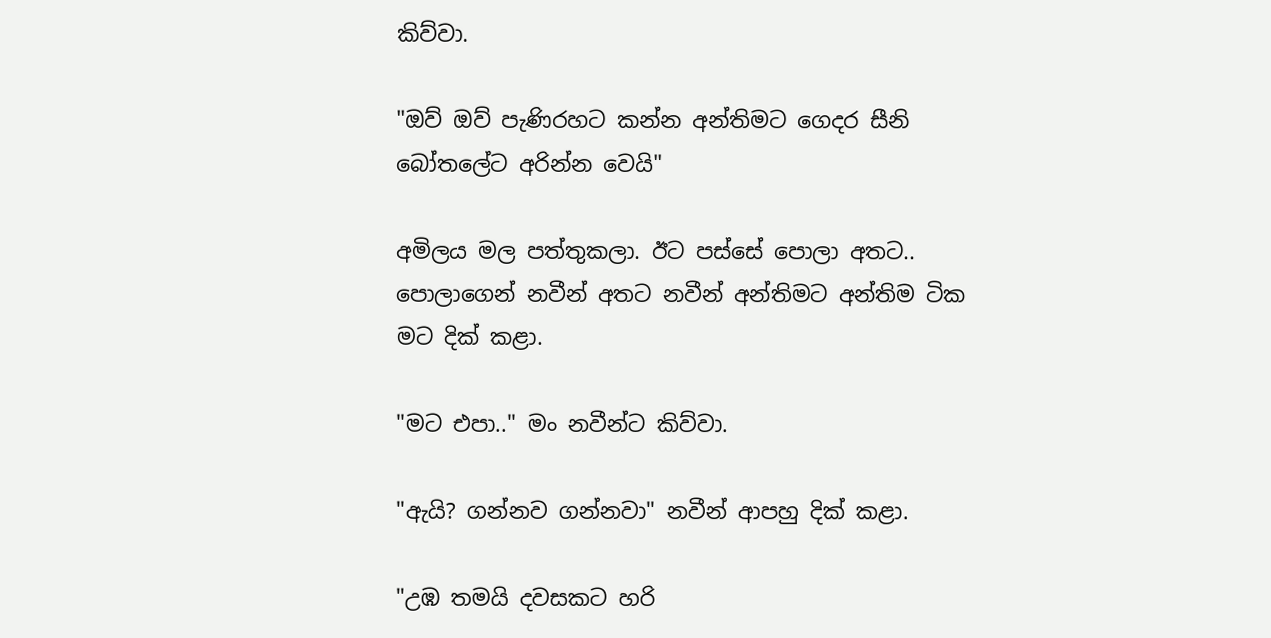කිව්වා.

"ඔව් ඔව් පැණිරහට කන්න අන්තිමට ගෙදර සීනි බෝතලේට අරින්න වෙයි"

අමිලය මල පත්තුකලා. ඊට පස්සේ පොලා අතට.. පොලාගෙන් නවීන් අතට නවීන් අන්තිමට අන්තිම ටික මට දික් කළා.

"මට එපා.." මං නවීන්ට කිව්වා.

"ඇයි? ගන්නව ගන්නවා" නවීන් ආපහු දික් කළා.

"උඹ තමයි දවසකට හරි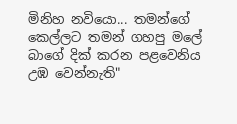මිනිහ නවියො... තමන්ගේ කෙල්ලට තමන් ගහපු මලේ බාගේ දික් කරන පළවෙනිය උඹ වෙන්නැති"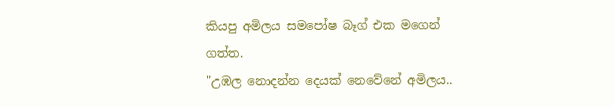කියපු අමිලය සමපෝෂ බෑග් එක මගෙන් ගත්ත.
"උඹල නොදන්න දෙයක් නෙවේනේ අමිලය..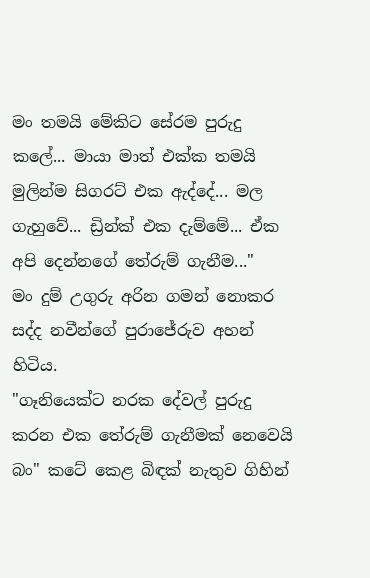මං තමයි මේකිට සේරම පුරුදු කලේ... මායා මාත් එක්ක තමයි මුලින්ම සිගරට් එක ඇද්දේ... මල ගැහුවේ... ඩ්‍රින්ක් එක දැම්මේ... ඒක අපි දෙන්නගේ තේරුම් ගැනීම..."
මං දුම් උගුරු අරින ගමන් නොකර සද්ද නවීන්ගේ පුරාජේරුව අහන් හිටිය.
"ගෑනියෙක්ට නරක දේවල් පුරුදු කරන එක තේරුම් ගැනීමක් නෙවෙයි බං" කටේ කෙළ බිඳක් නැතුව ගිහින්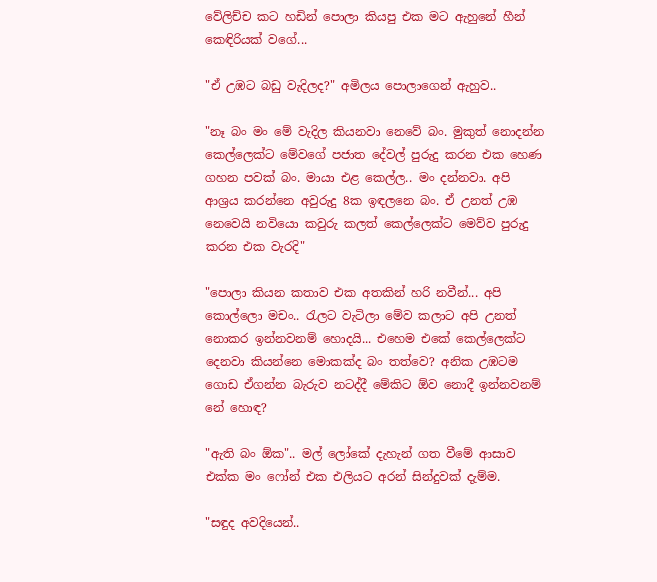වේලිච්ච කට හඩින් පොලා කියපු එක මට ඇහුනේ හීන් කෙඳිරියක් වගේ...

"ඒ උඹට බඩු වැදිලද?" අමිලය පොලාගෙන් ඇහුව..

"නෑ බං මං මේ වැදිල කියනවා නෙවේ බං. මුකුත් නොදන්න කෙල්ලෙක්ට මේවගේ පජාත දේවල් පුරුදු කරන එක හෙණ ගහන පවක් බං. මායා එළ කෙල්ල.. මං දන්නවා. අපි ආශ්‍රය කරන්නෙ අවුරුදු 8ක ඉඳලනෙ බං. ඒ උනත් උඹ නෙවෙයි නවියො කවුරු කලත් කෙල්ලෙක්ට මෙව්ව පුරුදු කරන එක වැරදි"

"පොලා කියන කතාව එක අතකින් හරි නවීන්... අපි කොල්ලො මචං.. රැලට වැටිලා මේව කලාට අපි උනත් නොකර ඉන්නවනම් හොදයි... එහෙම එකේ කෙල්ලෙක්ට දෙනවා කියන්නෙ මොකක්ද බං තත්වෙ? අනික උඹටම ගොඩ ඒගන්න බැරුව නටද්දී මේකිට ඕව නොදී ඉන්නවනම් නේ හොඳ?

"ඇති බං ඕක".. මල් ලෝකේ දැහැන් ගත වීමේ ආසාව එක්ක මං ෆෝන් එක එලියට අරන් සින්දුවක් දැම්ම.

"සඳුද අවදියෙන්..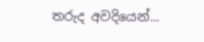තරුද අවදියෙන්...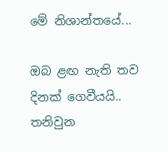මේ නිශාන්තයේ...

ඔබ ළඟ නැති තව දිනක් ගෙවීයයි..
තනිවුන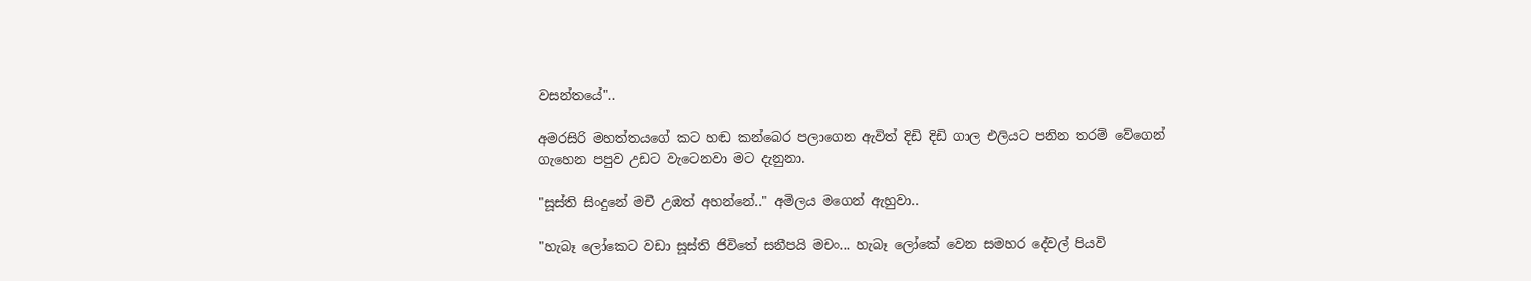වසන්තයේ"..

අමරසිරි මහත්තයගේ කට හඬ කන්බෙර පලාගෙන ඇවිත් දිඩි දිඩි ගාල එලියට පනින තරම් වේගෙන් ගැහෙන පපුව උඩට වැටෙනවා මට දැනුනා.

"සූස්ති සිංදුනේ මචී උඹත් අහන්නේ.." අමිලය මගෙන් ඇහුවා..

"හැබෑ ලෝකෙට වඩා සූස්ති ජිවිතේ සනීපයි මචං... හැබෑ ලෝකේ වෙන සමහර දේවල් පියවි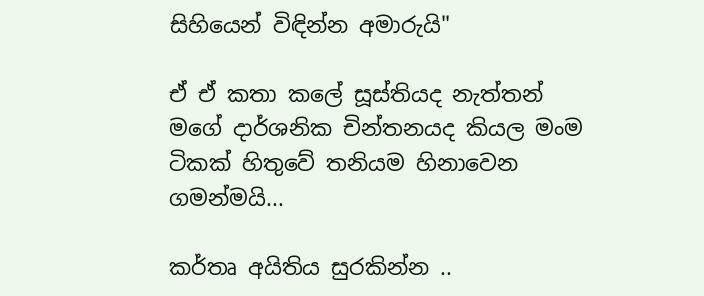සිහියෙන් විඳින්න අමාරුයි"

ඒ ඒ කතා කලේ සූස්තියද නැත්තන් මගේ දාර්ශනික චින්තනයද කියල මංම ටිකක් හිතුවේ තනියම හිනාවෙන ගමන්මයි...

කර්තෘ අයිතිය සුරකින්න ..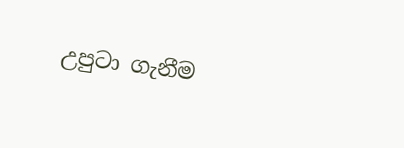උපුටා ගැනීම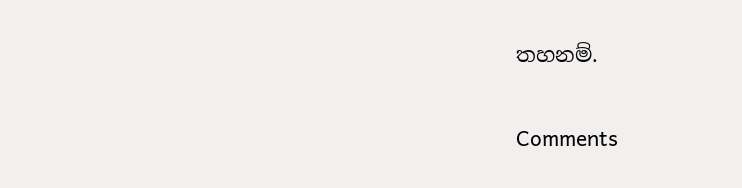තහනම්.

Comments